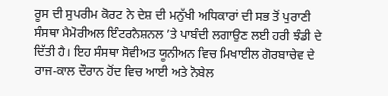ਰੂਸ ਦੀ ਸੁਪਰੀਮ ਕੋਰਟ ਨੇ ਦੇਸ਼ ਦੀ ਮਨੁੱਖੀ ਅਧਿਕਾਰਾਂ ਦੀ ਸਭ ਤੋਂ ਪੁਰਾਣੀ ਸੰਸਥਾ ਮੈਮੋਰੀਅਲ ਇੰਟਰਨੈਸ਼ਨਲ ’ਤੇ ਪਾਬੰਦੀ ਲਗਾਉਣ ਲਈ ਹਰੀ ਝੰਡੀ ਦੇ ਦਿੱਤੀ ਹੈ। ਇਹ ਸੰਸਥਾ ਸੋਵੀਅਤ ਯੂਨੀਅਨ ਵਿਚ ਮਿਖਾਈਲ ਗੋਰਬਾਚੇਵ ਦੇ ਰਾਜ-ਕਾਲ ਦੌਰਾਨ ਹੋਂਦ ਵਿਚ ਆਈ ਅਤੇ ਨੋਬੇਲ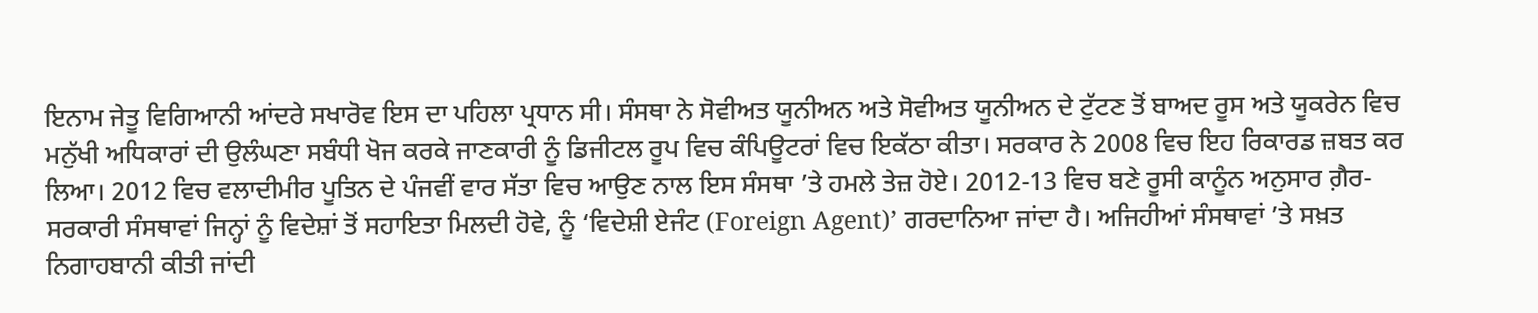ਇਨਾਮ ਜੇਤੂ ਵਿਗਿਆਨੀ ਆਂਦਰੇ ਸਖਾਰੋਵ ਇਸ ਦਾ ਪਹਿਲਾ ਪ੍ਰਧਾਨ ਸੀ। ਸੰਸਥਾ ਨੇ ਸੋਵੀਅਤ ਯੂਨੀਅਨ ਅਤੇ ਸੋਵੀਅਤ ਯੂਨੀਅਨ ਦੇ ਟੁੱਟਣ ਤੋਂ ਬਾਅਦ ਰੂਸ ਅਤੇ ਯੂਕਰੇਨ ਵਿਚ ਮਨੁੱਖੀ ਅਧਿਕਾਰਾਂ ਦੀ ਉਲੰਘਣਾ ਸਬੰਧੀ ਖੋਜ ਕਰਕੇ ਜਾਣਕਾਰੀ ਨੂੰ ਡਿਜੀਟਲ ਰੂਪ ਵਿਚ ਕੰਪਿਊਟਰਾਂ ਵਿਚ ਇਕੱਠਾ ਕੀਤਾ। ਸਰਕਾਰ ਨੇ 2008 ਵਿਚ ਇਹ ਰਿਕਾਰਡ ਜ਼ਬਤ ਕਰ ਲਿਆ। 2012 ਵਿਚ ਵਲਾਦੀਮੀਰ ਪੂਤਿਨ ਦੇ ਪੰਜਵੀਂ ਵਾਰ ਸੱਤਾ ਵਿਚ ਆਉਣ ਨਾਲ ਇਸ ਸੰਸਥਾ ’ਤੇ ਹਮਲੇ ਤੇਜ਼ ਹੋਏ। 2012-13 ਵਿਚ ਬਣੇ ਰੂਸੀ ਕਾਨੂੰਨ ਅਨੁਸਾਰ ਗ਼ੈਰ-ਸਰਕਾਰੀ ਸੰਸਥਾਵਾਂ ਜਿਨ੍ਹਾਂ ਨੂੰ ਵਿਦੇਸ਼ਾਂ ਤੋਂ ਸਹਾਇਤਾ ਮਿਲਦੀ ਹੋਵੇ, ਨੂੰ ‘ਵਿਦੇਸ਼ੀ ਏਜੰਟ (Foreign Agent)’ ਗਰਦਾਨਿਆ ਜਾਂਦਾ ਹੈ। ਅਜਿਹੀਆਂ ਸੰਸਥਾਵਾਂ ’ਤੇ ਸਖ਼ਤ ਨਿਗਾਹਬਾਨੀ ਕੀਤੀ ਜਾਂਦੀ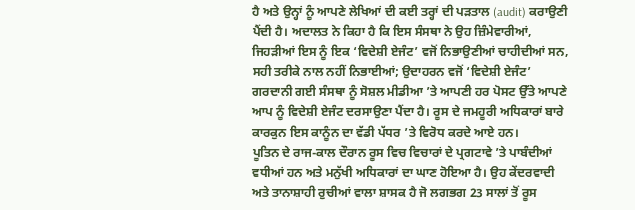ਹੈ ਅਤੇ ਉਨ੍ਹਾਂ ਨੂੰ ਆਪਣੇ ਲੇਖਿਆਂ ਦੀ ਕਈ ਤਰ੍ਹਾਂ ਦੀ ਪੜਤਾਲ (audit) ਕਰਾਉਣੀ ਪੈਂਦੀ ਹੈ। ਅਦਾਲਤ ਨੇ ਕਿਹਾ ਹੈ ਕਿ ਇਸ ਸੰਸਥਾ ਨੇ ਉਹ ਜ਼ਿੰਮੇਵਾਰੀਆਂ, ਜਿਹੜੀਆਂ ਇਸ ਨੂੰ ਇਕ ‘ਵਿਦੇਸ਼ੀ ਏਜੰਟ’ ਵਜੋਂ ਨਿਭਾਉਣੀਆਂ ਚਾਹੀਦੀਆਂ ਸਨ, ਸਹੀ ਤਰੀਕੇ ਨਾਲ ਨਹੀਂ ਨਿਭਾਈਆਂ; ਉਦਾਹਰਨ ਵਜੋਂ ‘ਵਿਦੇਸ਼ੀ ਏਜੰਟ’ ਗਰਦਾਨੀ ਗਈ ਸੰਸਥਾ ਨੂੰ ਸੋਸ਼ਲ ਮੀਡੀਆ ’ਤੇ ਆਪਣੀ ਹਰ ਪੋਸਟ ਉੱਤੇ ਆਪਣੇ ਆਪ ਨੂੰ ਵਿਦੇਸ਼ੀ ਏਜੰਟ ਦਰਸਾਉਣਾ ਪੈਂਦਾ ਹੈ। ਰੂਸ ਦੇ ਜਮਹੂਰੀ ਅਧਿਕਾਰਾਂ ਬਾਰੇ ਕਾਰਕੁਨ ਇਸ ਕਾਨੂੰਨ ਦਾ ਵੱਡੀ ਪੱਧਰ ’ਤੇ ਵਿਰੋਧ ਕਰਦੇ ਆਏ ਹਨ।
ਪੂਤਿਨ ਦੇ ਰਾਜ-ਕਾਲ ਦੌਰਾਨ ਰੂਸ ਵਿਚ ਵਿਚਾਰਾਂ ਦੇ ਪ੍ਰਗਟਾਵੇ ’ਤੇ ਪਾਬੰਦੀਆਂ ਵਧੀਆਂ ਹਨ ਅਤੇ ਮਨੁੱਖੀ ਅਧਿਕਾਰਾਂ ਦਾ ਘਾਣ ਹੋਇਆ ਹੈ। ਉਹ ਕੇਂਦਰਵਾਦੀ ਅਤੇ ਤਾਨਾਸ਼ਾਹੀ ਰੁਚੀਆਂ ਵਾਲਾ ਸ਼ਾਸਕ ਹੈ ਜੋ ਲਗਭਗ 23 ਸਾਲਾਂ ਤੋਂ ਰੂਸ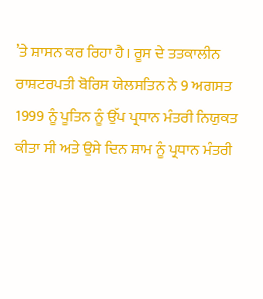’ਤੇ ਸ਼ਾਸਨ ਕਰ ਰਿਹਾ ਹੈ। ਰੂਸ ਦੇ ਤਤਕਾਲੀਨ ਰਾਸ਼ਟਰਪਤੀ ਬੋਰਿਸ ਯੇਲਸਤਿਨ ਨੇ 9 ਅਗਸਤ 1999 ਨੂੰ ਪੂਤਿਨ ਨੂੰ ਉੱਪ ਪ੍ਰਧਾਨ ਮੰਤਰੀ ਨਿਯੁਕਤ ਕੀਤਾ ਸੀ ਅਤੇ ਉਸੇ ਦਿਨ ਸ਼ਾਮ ਨੂੰ ਪ੍ਰਧਾਨ ਮੰਤਰੀ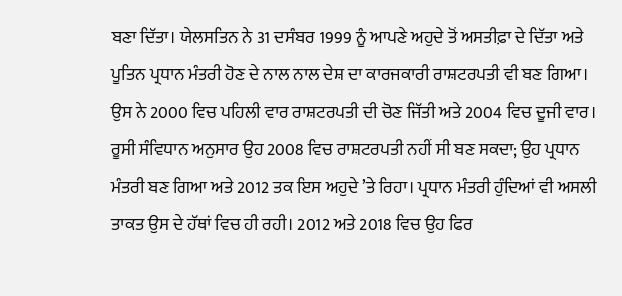ਬਣਾ ਦਿੱਤਾ। ਯੇਲਸਤਿਨ ਨੇ 31 ਦਸੰਬਰ 1999 ਨੂੰ ਆਪਣੇ ਅਹੁਦੇ ਤੋਂ ਅਸਤੀਫ਼ਾ ਦੇ ਦਿੱਤਾ ਅਤੇ ਪੂਤਿਨ ਪ੍ਰਧਾਨ ਮੰਤਰੀ ਹੋਣ ਦੇ ਨਾਲ ਨਾਲ ਦੇਸ਼ ਦਾ ਕਾਰਜਕਾਰੀ ਰਾਸ਼ਟਰਪਤੀ ਵੀ ਬਣ ਗਿਆ। ਉਸ ਨੇ 2000 ਵਿਚ ਪਹਿਲੀ ਵਾਰ ਰਾਸ਼ਟਰਪਤੀ ਦੀ ਚੋਣ ਜਿੱਤੀ ਅਤੇ 2004 ਵਿਚ ਦੂਜੀ ਵਾਰ। ਰੂਸੀ ਸੰਵਿਧਾਨ ਅਨੁਸਾਰ ਉਹ 2008 ਵਿਚ ਰਾਸ਼ਟਰਪਤੀ ਨਹੀਂ ਸੀ ਬਣ ਸਕਦਾ; ਉਹ ਪ੍ਰਧਾਨ ਮੰਤਰੀ ਬਣ ਗਿਆ ਅਤੇ 2012 ਤਕ ਇਸ ਅਹੁਦੇ ’ਤੇ ਰਿਹਾ। ਪ੍ਰਧਾਨ ਮੰਤਰੀ ਹੁੰਦਿਆਂ ਵੀ ਅਸਲੀ ਤਾਕਤ ਉਸ ਦੇ ਹੱਥਾਂ ਵਿਚ ਹੀ ਰਹੀ। 2012 ਅਤੇ 2018 ਵਿਚ ਉਹ ਫਿਰ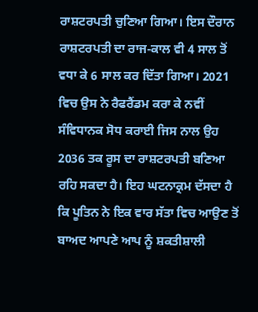ਰਾਸ਼ਟਰਪਤੀ ਚੁਣਿਆ ਗਿਆ। ਇਸ ਦੌਰਾਨ ਰਾਸ਼ਟਰਪਤੀ ਦਾ ਰਾਜ-ਕਾਲ ਵੀ 4 ਸਾਲ ਤੋਂ ਵਧਾ ਕੇ 6 ਸਾਲ ਕਰ ਦਿੱਤਾ ਗਿਆ। 2021 ਵਿਚ ਉਸ ਨੇ ਰੈਫਰੈਂਡਮ ਕਰਾ ਕੇ ਨਵੀਂ ਸੰਵਿਧਾਨਕ ਸੋਧ ਕਰਾਈ ਜਿਸ ਨਾਲ ਉਹ 2036 ਤਕ ਰੂਸ ਦਾ ਰਾਸ਼ਟਰਪਤੀ ਬਣਿਆ ਰਹਿ ਸਕਦਾ ਹੈ। ਇਹ ਘਟਨਾਕ੍ਰਮ ਦੱਸਦਾ ਹੈ ਕਿ ਪੂਤਿਨ ਨੇ ਇਕ ਵਾਰ ਸੱਤਾ ਵਿਚ ਆਉਣ ਤੋਂ ਬਾਅਦ ਆਪਣੇ ਆਪ ਨੂੰ ਸ਼ਕਤੀਸ਼ਾਲੀ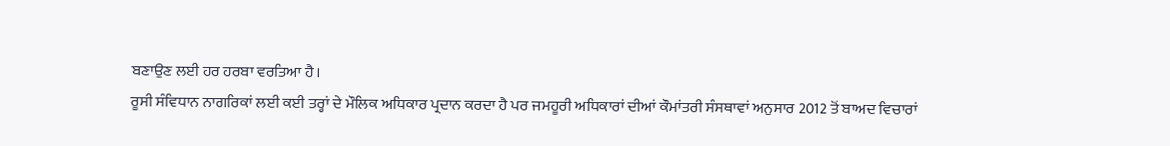ਬਣਾਉਣ ਲਈ ਹਰ ਹਰਬਾ ਵਰਤਿਆ ਹੈ।
ਰੂਸੀ ਸੰਵਿਧਾਨ ਨਾਗਰਿਕਾਂ ਲਈ ਕਈ ਤਰ੍ਹਾਂ ਦੇ ਮੌਲਿਕ ਅਧਿਕਾਰ ਪ੍ਰਦਾਨ ਕਰਦਾ ਹੈ ਪਰ ਜਮਹੂਰੀ ਅਧਿਕਾਰਾਂ ਦੀਆਂ ਕੌਮਾਂਤਰੀ ਸੰਸਥਾਵਾਂ ਅਨੁਸਾਰ 2012 ਤੋਂ ਬਾਅਦ ਵਿਚਾਰਾਂ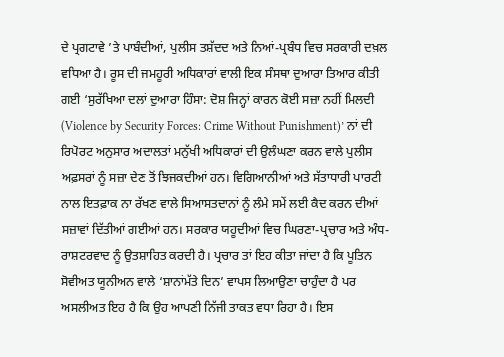ਦੇ ਪ੍ਰਗਟਾਵੇ ’ਤੇ ਪਾਬੰਦੀਆਂ, ਪੁਲੀਸ ਤਸ਼ੱਦਦ ਅਤੇ ਨਿਆਂ-ਪ੍ਰਬੰਧ ਵਿਚ ਸਰਕਾਰੀ ਦਖ਼ਲ ਵਧਿਆ ਹੈ। ਰੂਸ ਦੀ ਜਮਹੂਰੀ ਅਧਿਕਾਰਾਂ ਵਾਲੀ ਇਕ ਸੰਸਥਾ ਦੁਆਰਾ ਤਿਆਰ ਕੀਤੀ ਗਈ ‘ਸੁਰੱਖਿਆ ਦਲਾਂ ਦੁਆਰਾ ਹਿੰਸਾ: ਦੋਸ਼ ਜਿਨ੍ਹਾਂ ਕਾਰਨ ਕੋਈ ਸਜ਼ਾ ਨਹੀਂ ਮਿਲਦੀ (Violence by Security Forces: Crime Without Punishment)’ ਨਾਂ ਦੀ ਰਿਪੋਰਟ ਅਨੁਸਾਰ ਅਦਾਲਤਾਂ ਮਨੁੱਖੀ ਅਧਿਕਾਰਾਂ ਦੀ ਉਲੰਘਣਾ ਕਰਨ ਵਾਲੇ ਪੁਲੀਸ ਅਫ਼ਸਰਾਂ ਨੂੰ ਸਜ਼ਾ ਦੇਣ ਤੋਂ ਝਿਜਕਦੀਆਂ ਹਨ। ਵਿਗਿਆਨੀਆਂ ਅਤੇ ਸੱਤਾਧਾਰੀ ਪਾਰਟੀ ਨਾਲ ਇਤਫ਼ਾਕ ਨਾ ਰੱਖਣ ਵਾਲੇ ਸਿਆਸਤਦਾਨਾਂ ਨੂੰ ਲੰਮੇ ਸਮੇਂ ਲਈ ਕੈਦ ਕਰਨ ਦੀਆਂ ਸਜ਼ਾਵਾਂ ਦਿੱਤੀਆਂ ਗਈਆਂ ਹਨ। ਸਰਕਾਰ ਯਹੂਦੀਆਂ ਵਿਚ ਘਿਰਣਾ-ਪ੍ਰਚਾਰ ਅਤੇ ਅੰਧ-ਰਾਸ਼ਟਰਵਾਦ ਨੂੰ ਉਤਸ਼ਾਹਿਤ ਕਰਦੀ ਹੈ। ਪ੍ਰਚਾਰ ਤਾਂ ਇਹ ਕੀਤਾ ਜਾਂਦਾ ਹੈ ਕਿ ਪੂਤਿਨ ਸੋਵੀਅਤ ਯੂਨੀਅਨ ਵਾਲੇ ‘ਸ਼ਾਨਾਂਮੱਤੇ ਦਿਨ’ ਵਾਪਸ ਲਿਆਉਣਾ ਚਾਹੁੰਦਾ ਹੈ ਪਰ ਅਸਲੀਅਤ ਇਹ ਹੈ ਕਿ ਉਹ ਆਪਣੀ ਨਿੱਜੀ ਤਾਕਤ ਵਧਾ ਰਿਹਾ ਹੈ। ਇਸ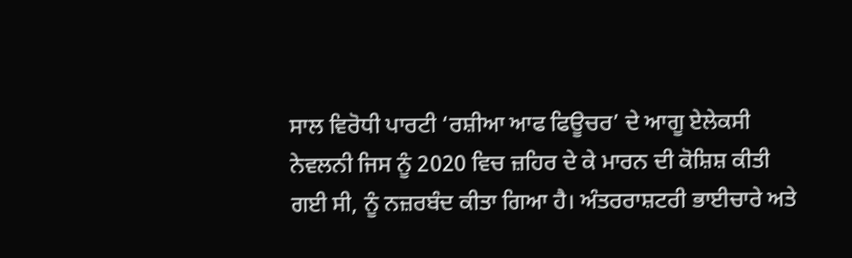ਸਾਲ ਵਿਰੋਧੀ ਪਾਰਟੀ ‘ਰਸ਼ੀਆ ਆਫ ਫਿਊਚਰ’ ਦੇ ਆਗੂ ਏਲੇਕਸੀ ਨੇਵਲਨੀ ਜਿਸ ਨੂੰ 2020 ਵਿਚ ਜ਼ਹਿਰ ਦੇ ਕੇ ਮਾਰਨ ਦੀ ਕੋਸ਼ਿਸ਼ ਕੀਤੀ ਗਈ ਸੀ, ਨੂੰ ਨਜ਼ਰਬੰਦ ਕੀਤਾ ਗਿਆ ਹੈ। ਅੰਤਰਰਾਸ਼ਟਰੀ ਭਾਈਚਾਰੇ ਅਤੇ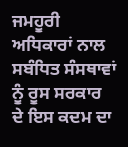ਜਮਹੂਰੀ ਅਧਿਕਾਰਾਂ ਨਾਲ ਸਬੰਧਿਤ ਸੰਸਥਾਵਾਂ ਨੂੰ ਰੂਸ ਸਰਕਾਰ ਦੇ ਇਸ ਕਦਮ ਦਾ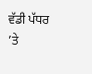ਵੱਡੀ ਪੱਧਰ ’ਤੇ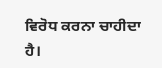ਵਿਰੋਧ ਕਰਨਾ ਚਾਹੀਦਾ ਹੈ।